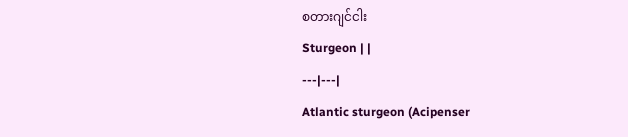စတားဂျင်ငါး
Sturgeon | |
---|---|
Atlantic sturgeon (Acipenser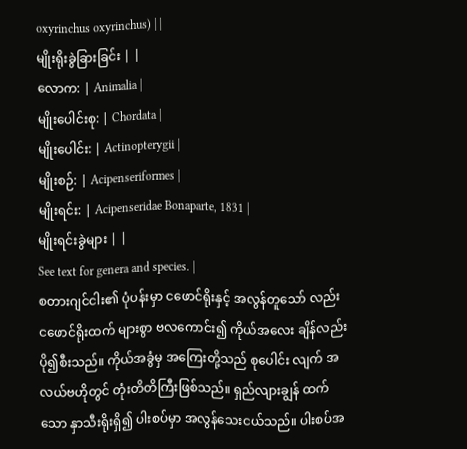oxyrinchus oxyrinchus) | |
မျိုးရိုးခွဲခြားခြင်း | |
လောက: | Animalia |
မျိုးပေါင်းစု: | Chordata |
မျိုးပေါင်း: | Actinopterygii |
မျိုးစဉ်: | Acipenseriformes |
မျိုးရင်း: | Acipenseridae Bonaparte, 1831 |
မျိုးရင်းခွဲများ | |
See text for genera and species. |
စတားဂျင်ငါး၏ ပုံပန်းမှာ ငဖောင်ရိုးနှင့် အလွန်တူသော် လည်း ငဖောင်ရိုးထက် များစွာ ဗလကောင်း၍ ကိုယ်အလေး ချိန်လည်း ပို၍စီးသည်။ ကိုယ်အခွံမှ အကြေးတို့သည် စုပေါင်း လျက် အလယ်ဗဟိုတွင် တုံးတိတိကြီးဖြစ်သည်။ ရှည်လျားချွန် ထက်သော နှာသီးရိုးရှိ၍ ပါးစပ်မှာ အလွန်သေးငယ်သည်။ ပါးစပ်အ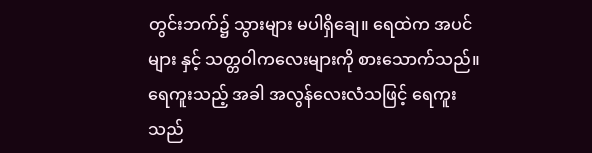တွင်းဘက်၌ သွားများ မပါရှိချေ။ ရေထဲက အပင်များ နှင့် သတ္တဝါကလေးများကို စားသောက်သည်။ ရေကူးသည့် အခါ အလွန်လေးလံသဖြင့် ရေကူးသည်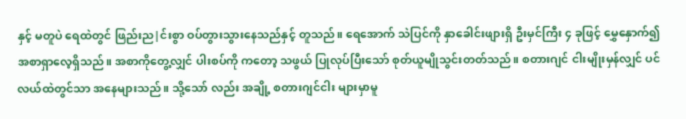နှင့် မတူပဲ ရေထဲတွင် ဖြည်းည|င်းစွာ ဝပ်တွားသွားနေသည်နှင့် တူသည်။ ရေအောက် သဲပြင်ကို နှာခေါင်းဖျားရှိ ဦးမှင်ကြီး ၄ ခုဖြင့် မွှေနှောက်၍ အစာရှာလေ့ရှိသည်။ အစာကိုတွေ့လျှင် ပါးစပ်ကို ကတော့ သဖွယ် ပြုလုပ်ပြီးသော် စုတ်ယူမျိုသွင်းတတ်သည်။ စတားဂျင် ငါးမျိုးမှန်လျှင် ပင်လယ်ထဲတွင်သာ အနေများသည်။ သို့သော် လည်း အချို့ စတားဂျင်ငါး များမှာမူ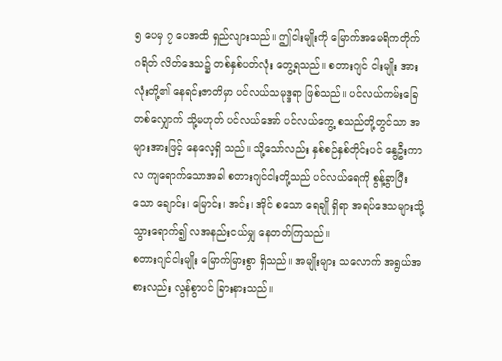၅ ပေမှ ၇ ပေအထိ ရှည်လျားသည်။ ဤငါးမျိုးကို မြောက်အမေရိကတိုက် ဂရိတ် လိတ်ဒေသ၌ တစ်နှစ်ပတ်လုံး တွေ့ရသည်။ စတားဂျင် ငါးမျိုး အားလုံးတို့၏ နေရင်းဇာတိမှာ ပင်လယ်သမုဒ္ဒရာ ဖြစ်သည်။ ပင်လယ်ကမ်းခြေ တစ်လျှောက် သို့မဟုတ် ပင်လယ်အော် ပင်လယ်ကွေ့ စသည်တို့တွင်သာ အများအားဖြင့် နေလေ့ရှိ သည်။ သို့သော်လည်း နှစ်စဉ်နှစ်တိုင်းပင် နွေဦးကာလ ကျရောက်သောအခါ စတားဂျင်ငါးတို့သည် ပင်လယ်ရေကို စွန့်ခွာပြီးသော ချောင်း၊ မြောင်း၊ အင်း၊ အိုင် စသော ရေချို ရှိရာ အရပ်ဒေသများသို့ သွားရောက်၍ လအနည်းငယ်မျှ နေတတ်ကြသည်။
စတားဂျင်ငါးမျိုး မြောက်မြားစွာ ရှိသည်။ အမျိုးများ သလောက် အရွယ်အစားလည်း လွန်စွာပင် ခြားနားသည်။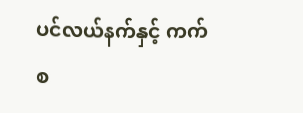ပင်လယ်နက်နှင့် ကက်စ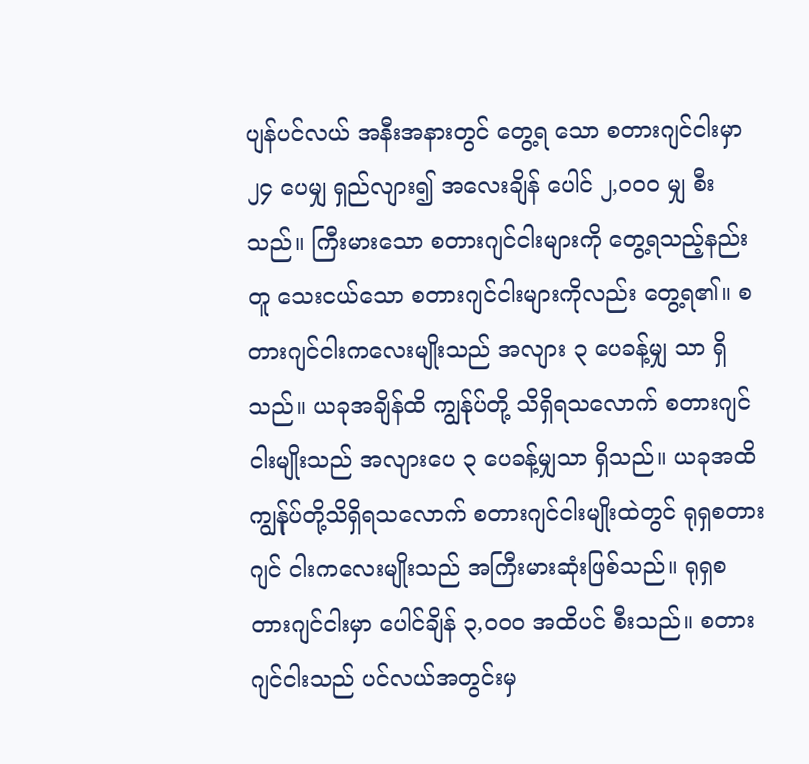ပျန်ပင်လယ် အနီးအနားတွင် တွေ့ရ သော စတားဂျင်ငါးမှာ ၂၄ ပေမျှ ရှည်လျား၍ အလေးချိန် ပေါင် ၂,ဝဝဝ မျှ စီးသည်။ ကြီးမားသော စတားဂျင်ငါးများကို တွေ့ရသည့်နည်းတူ သေးငယ်သော စတားဂျင်ငါးများကိုလည်း တွေ့ရ၏။ စတားဂျင်ငါးကလေးမျိုးသည် အလျား ၃ ပေခန့်မျှ သာ ရှိသည်။ ယခုအချိန်ထိ ကျွန်ုပ်တို့ သိရှိရသလောက် စတားဂျင်ငါးမျိုးသည် အလျားပေ ၃ ပေခန့်မျှသာ ရှိသည်။ ယခုအထိ ကျွန်ုပ်တို့သိရှိရသလောက် စတားဂျင်ငါးမျိုးထဲတွင် ရုရှစတားဂျင် ငါးကလေးမျိုးသည် အကြီးမားဆုံးဖြစ်သည်။ ရုရှစတားဂျင်ငါးမှာ ပေါင်ချိန် ၃,ဝဝဝ အထိပင် စီးသည်။ စတားဂျင်ငါးသည် ပင်လယ်အတွင်းမှ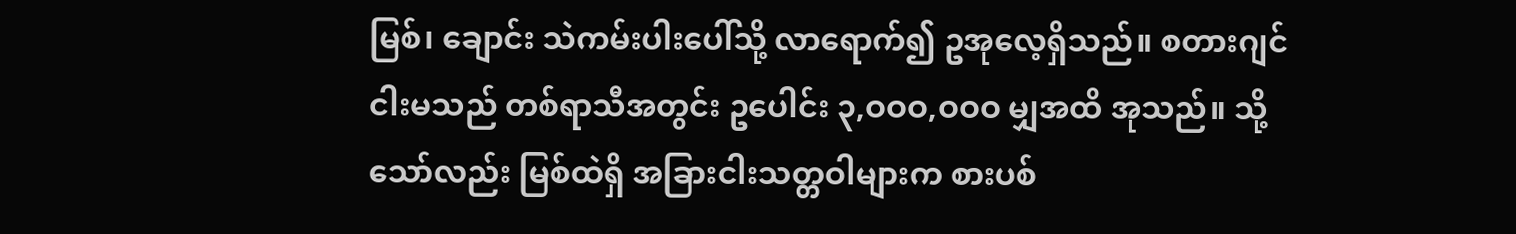မြစ်၊ ချောင်း သဲကမ်းပါးပေါ်သို့ လာရောက်၍ ဥအုလေ့ရှိသည်။ စတားဂျင် ငါးမသည် တစ်ရာသီအတွင်း ဥပေါင်း ၃,ဝဝဝ,ဝဝဝ မျှအထိ အုသည်။ သို့သော်လည်း မြစ်ထဲရှိ အခြားငါးသတ္တဝါများက စားပစ်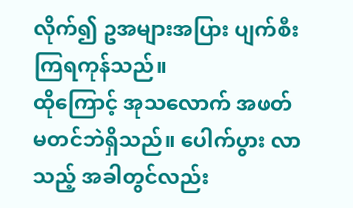လိုက်၍ ဥအများအပြား ပျက်စီးကြရကုန်သည်။
ထိုကြောင့် အုသလောက် အဖတ်မတင်ဘဲရှိသည်။ ပေါက်ပွား လာသည့် အခါတွင်လည်း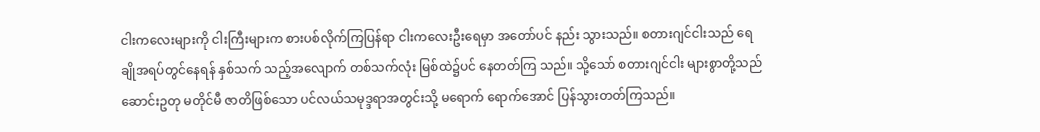ငါးကလေးများကို ငါးကြီးများက စားပစ်လိုက်ကြပြန်ရာ ငါးကလေးဦးရေမှာ အတော်ပင် နည်း သွားသည်။ စတားဂျင်ငါးသည် ရေချိုအရပ်တွင်နေရန် နှစ်သက် သည့်အလျောက် တစ်သက်လုံး မြစ်ထဲ၌ပင် နေတတ်ကြ သည်။ သို့သော် စတားဂျင်ငါး များစွာတို့သည် ဆောင်းဥတု မတိုင်မီ ဇာတိဖြစ်သော ပင်လယ်သမုဒ္ဒရာအတွင်းသို့ မရောက် ရောက်အောင် ပြန်သွားတတ်ကြသည်။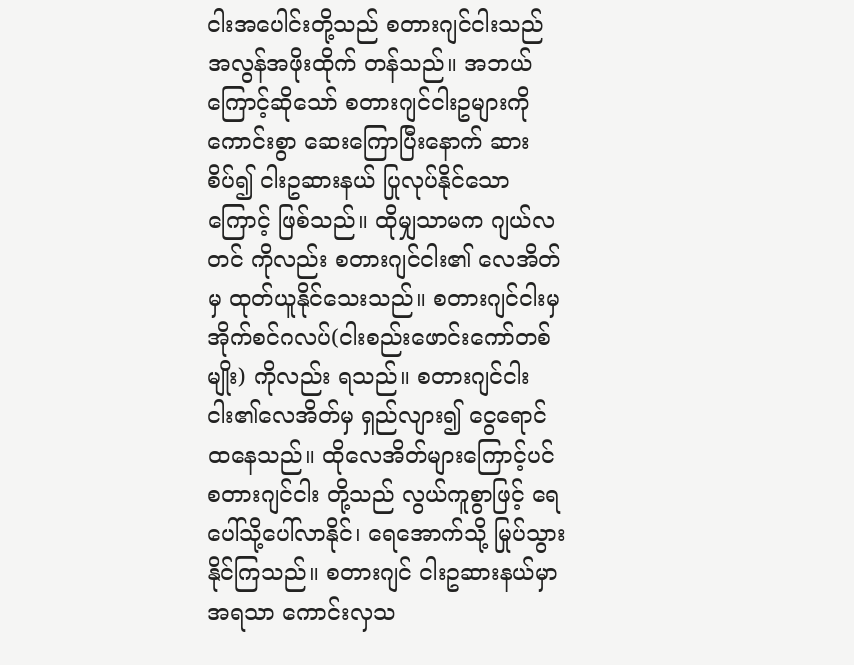ငါးအပေါင်းတို့သည် စတားဂျင်ငါးသည် အလွန်အဖိုးထိုက် တန်သည်။ အဘယ်ကြောင့်ဆိုသော် စတားဂျင်ငါးဥများကို ကောင်းစွာ ဆေးကြောပြီးနောက် ဆားစိပ်၍ ငါးဥဆားနယ် ပြုလုပ်နိုင်သောကြောင့် ဖြစ်သည်။ ထိုမျှသာမက ဂျယ်လတင် ကိုလည်း စတားဂျင်ငါး၏ လေအိတ်မှ ထုတ်ယူနိုင်သေးသည်။ စတားဂျင်ငါးမှ အိုက်စင်ဂလပ်(ငါးစည်းဖောင်းကော်တစ်မျိုး) ကိုလည်း ရသည်။ စတားဂျင်ငါးငါး၏လေအိတ်မှ ရှည်လျား၍ ငွေရောင်ထနေသည်။ ထိုလေအိတ်များကြောင့်ပင် စတားဂျင်ငါး တို့သည် လွယ်ကူစွာဖြင့် ရေပေါ်သို့ပေါ်လာနိုင်၊ ရေအောက်သို့ မြုပ်သွားနိုင်ကြသည်။ စတားဂျင် ငါးဥဆားနယ်မှာ အရသာ ကောင်းလှသ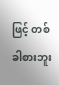ဖြင့် တစ်ခါစားဘူး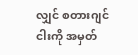လျှင် စတားဂျင်ငါးကို အမှတ်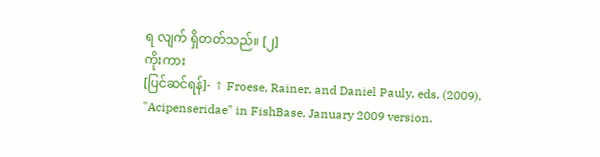ရ လျက် ရှိတတ်သည်။ [၂]
ကိုးကား
[ပြင်ဆင်ရန်]- ↑ Froese, Rainer, and Daniel Pauly, eds. (2009). "Acipenseridae" in FishBase. January 2009 version.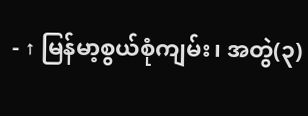- ↑ မြန်မာ့စွယ်စုံကျမ်း၊ အတွဲ(၃)